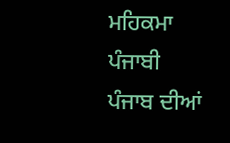ਮਹਿਕਮਾ ਪੰਜਾਬੀ
ਪੰਜਾਬ ਦੀਆਂ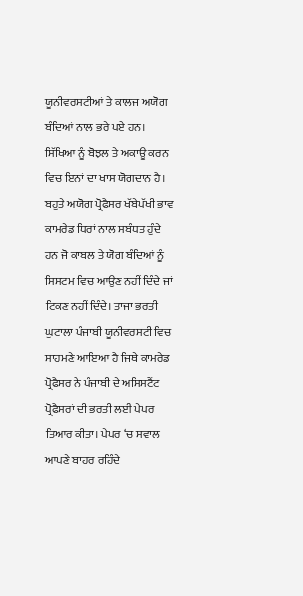ਯੂਨੀਵਰਸਟੀਆਂ ਤੇ ਕਾਲਜ ਅਯੋਗ ਬੰਦਿਆਂ ਨਾਲ ਭਰੇ ਪਏ ਹਨ। ਸਿੱਖਿਆ ਨੂੰ ਬੋਝਲ ਤੇ ਅਕਾਊ ਕਰਨ ਵਿਚ ਇਨਾਂ ਦਾ ਖਾਸ ਯੋਗਦਾਨ ਹੈ। ਬਹੁਤੇ ਅਯੋਗ ਪ੍ਰੋਫੈਸਰ ਖੱਬੇਪੱਖੀ ਭਾਵ ਕਾਮਰੇਡ ਧਿਰਾਂ ਨਾਲ ਸਬੰਧਤ ਹੁੰਦੇ ਹਨ ਜੋ ਕਾਬਲ ਤੇ ਯੋਗ ਬੰਦਿਆਂ ਨੂੰ ਸਿਸਟਮ ਵਿਚ ਆਉਣ ਨਹੀਂ ਦਿੰਦੇ ਜਾਂ ਟਿਕਣ ਨਹੀਂ ਦਿੰਦੇ। ਤਾਜਾ ਭਰਤੀ ਘੁਟਾਲਾ ਪੰਜਾਬੀ ਯੂਨੀਵਰਸਟੀ ਵਿਚ ਸਾਹਮਣੇ ਆਇਆ ਹੈ ਜਿਥੇ ਕਾਮਰੇਡ ਪ੍ਰੋਫੈਸਰ ਨੇ ਪੰਜਾਬੀ ਦੇ ਅਸਿਸਟੈਂਟ ਪ੍ਰੋਫੈਸਰਾਂ ਦੀ ਭਰਤੀ ਲਈ ਪੇਪਰ ਤਿਆਰ ਕੀਤਾ। ਪੇਪਰ ‘ਚ ਸਵਾਲ ਆਪਣੇ ਬਾਹਰ ਰਹਿੰਦੇ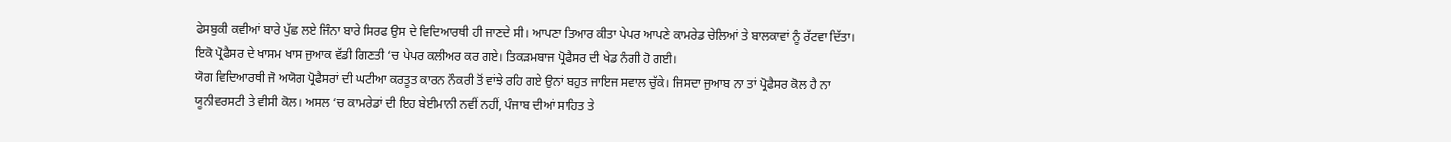ਫੇਸਬੁਕੀ ਕਵੀਆਂ ਬਾਰੇ ਪੁੱਛ ਲਏ ਜਿੰਨਾ ਬਾਰੇ ਸਿਰਫ ਉਸ ਦੇ ਵਿਦਿਆਰਥੀ ਹੀ ਜਾਣਦੇ ਸੀ। ਆਪਣਾ ਤਿਆਰ ਕੀਤਾ ਪੇਪਰ ਆਪਣੇ ਕਾਮਰੇਡ ਚੇਲਿਆਂ ਤੇ ਬਾਲਕਾਵਾਂ ਨੂੰ ਰੱਟਵਾ ਦਿੱਤਾ। ਇਕੋ ਪ੍ਰੋਫੈਸਰ ਦੇ ਖਾਸਮ ਖਾਸ ਜੁਆਕ ਵੱਡੀ ਗਿਣਤੀ ‘ਚ ਪੇਪਰ ਕਲੀਅਰ ਕਰ ਗਏ। ਤਿਕੜਮਬਾਜ ਪ੍ਰੋਫੈਸਰ ਦੀ ਖੇਡ ਨੰਗੀ ਹੋ ਗਈ।
ਯੋਗ ਵਿਦਿਆਰਥੀ ਜੋ ਅਯੋਗ ਪ੍ਰੋਫੈਸਰਾਂ ਦੀ ਘਟੀਆ ਕਰਤੂਤ ਕਾਰਨ ਨੌਕਰੀ ਤੋਂ ਵਾਂਝੇ ਰਹਿ ਗਏ ਉਨਾਂ ਬਹੁਤ ਜਾਇਜ ਸਵਾਲ ਚੁੱਕੇ। ਜਿਸਦਾ ਜੁਆਬ ਨਾ ਤਾਂ ਪ੍ਰੋਫੈਸਰ ਕੋਲ ਹੈ ਨਾ ਯੂਨੀਵਰਸਟੀ ਤੇ ਵੀਸੀ ਕੋਲ। ਅਸਲ ‘ਚ ਕਾਮਰੇਡਾਂ ਦੀ ਇਹ ਬੇਈਮਾਨੀ ਨਵੀਂ ਨਹੀਂ, ਪੰਜਾਬ ਦੀਆਂ ਸਾਹਿਤ ਤੇ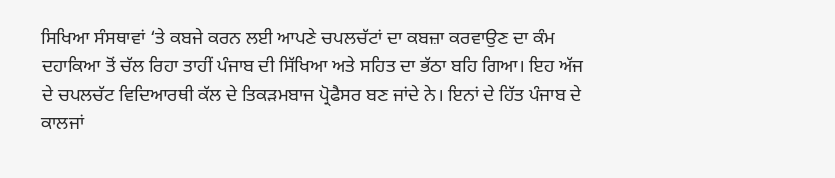ਸਿਖਿਆ ਸੰਸਥਾਵਾਂ ‘ਤੇ ਕਬਜੇ ਕਰਨ ਲਈ ਆਪਣੇ ਚਪਲਚੱਟਾਂ ਦਾ ਕਬਜ਼ਾ ਕਰਵਾਉਣ ਦਾ ਕੰਮ ਦਹਾਕਿਆ ਤੋਂ ਚੱਲ ਰਿਹਾ ਤਾਹੀਂ ਪੰਜਾਬ ਦੀ ਸਿੱਖਿਆ ਅਤੇ ਸਹਿਤ ਦਾ ਭੱਠਾ ਬਹਿ ਗਿਆ। ਇਹ ਅੱਜ ਦੇ ਚਪਲਚੱਟ ਵਿਦਿਆਰਥੀ ਕੱਲ ਦੇ ਤਿਕੜਮਬਾਜ ਪ੍ਰੋਫੈਸਰ ਬਣ ਜਾਂਦੇ ਨੇ। ਇਨਾਂ ਦੇ ਹਿੱਤ ਪੰਜਾਬ ਦੇ ਕਾਲਜਾਂ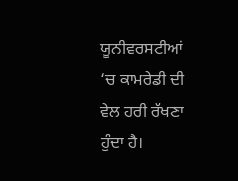ਯੂਨੀਵਰਸਟੀਆਂ ‘ਚ ਕਾਮਰੇਡੀ ਦੀ ਵੇਲ ਹਰੀ ਰੱਖਣਾ ਹੁੰਦਾ ਹੈ।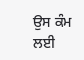ਉਸ ਕੰਮ ਲਈ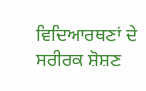ਵਿਦਿਆਰਥਣਾਂ ਦੇ ਸਰੀਰਕ ਸ਼ੋਸ਼ਣ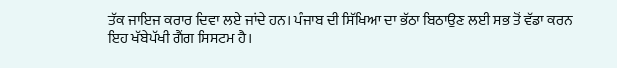ਤੱਕ ਜਾਇਜ ਕਰਾਰ ਦਿਵਾ ਲਏ ਜਾਂਦੇ ਹਨ। ਪੰਜਾਬ ਦੀ ਸਿੱਖਿਆ ਦਾ ਭੱਠਾ ਬਿਠਾਉਣ ਲਈ ਸਭ ਤੋਂ ਵੱਡਾ ਕਰਨ ਇਹ ਖੱਬੇਪੱਖੀ ਗੈਂਗ ਸਿਸਟਮ ਹੈ।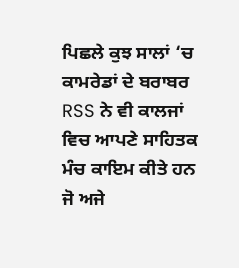ਪਿਛਲੇ ਕੁਝ ਸਾਲਾਂ ‘ਚ ਕਾਮਰੇਡਾਂ ਦੇ ਬਰਾਬਰ RSS ਨੇ ਵੀ ਕਾਲਜਾਂ ਵਿਚ ਆਪਣੇ ਸਾਹਿਤਕ ਮੰਚ ਕਾਇਮ ਕੀਤੇ ਹਨ ਜੋ ਅਜੇ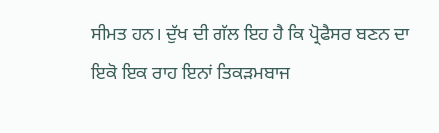ਸੀਮਤ ਹਨ। ਦੁੱਖ ਦੀ ਗੱਲ ਇਹ ਹੈ ਕਿ ਪ੍ਰੋਫੈਸਰ ਬਣਨ ਦਾ ਇਕੋ ਇਕ ਰਾਹ ਇਨਾਂ ਤਿਕੜਮਬਾਜ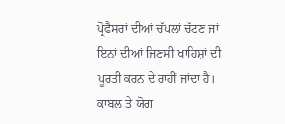ਪ੍ਰੋਫੈਸਰਾਂ ਦੀਆਂ ਚੱਪਲਾਂ ਚੱਟਣ ਜਾਂ ਇਨਾਂ ਦੀਆਂ ਜਿਣਸੀ ਖਾਹਿਸ਼ਾਂ ਦੀ ਪੂਰਤੀ ਕਰਨ ਦੇ ਰਾਹੀਂ ਜਾਂਦਾ ਹੈ।
ਕਾਬਲ ਤੇ ਯੋਗ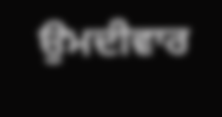ਉਮਦੀਵਾਰ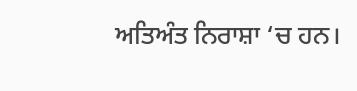ਅਤਿਅੰਤ ਨਿਰਾਸ਼ਾ ‘ਚ ਹਨ।